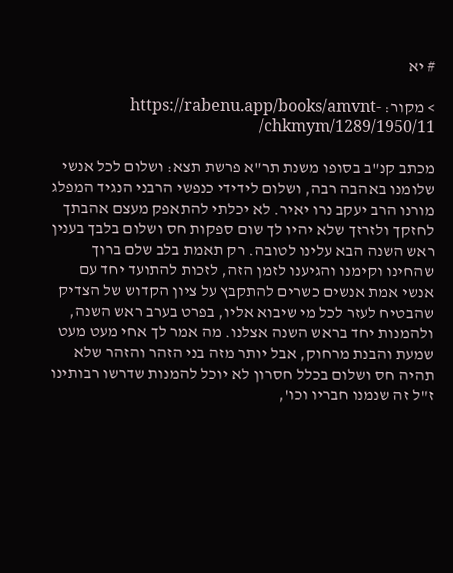# יא

> מקור: https://rabenu.app/books/amvnt-chkmym/1289/1950/11/

מכתב קנ"ב בסופו משנת תר"א פרשת תצא: ושלום לכל אנשי שלומנו באהבה רבה, ושלום לידידי כנפשי הרבני הנגיד המפלג מורנו הרב יעקב נרו יאיר. לא יכלתי להתאפק מעצם אהבתך לחזקך ולזרזך שלא יהיו לך שום ספקות חס ושלום בלבך בענין ראש השנה הבא עלינו לטובה. רק תאמת בלב שלם ברוך שהחינו וקימנו והגיענו לזמן הזה, לזכות להתועד יחד עם אנשי אמת אנשים כשרים להתקבץ על ציון הקדוש של הצדיק שהבטיח לעזר לכל מי שיבוא אליו, בפרט בערב ראש השנה, ולהמנות יחד בראש השנה אצלנו. מה אמר לך אחי מעט מעט שמעת והבנת מרחוק, אבל יותר מזה בני הזהר והזהר שלא תהיה חס ושלום בכלל חסרון לא יוכל להמנות שדרשו רבותינו ז"ל זה שנמנו חבריו וכו',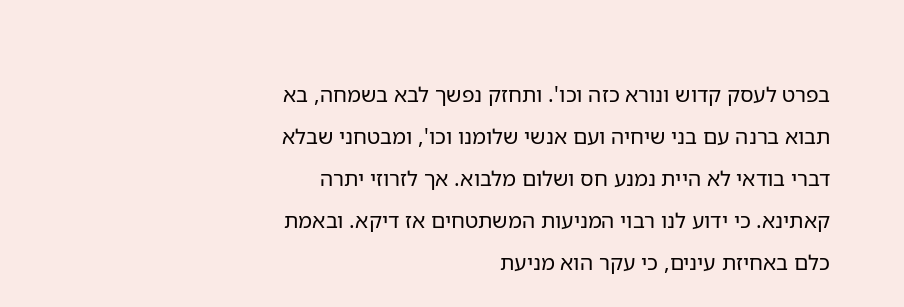בפרט לעסק קדוש ונורא כזה וכו'. ותחזק נפשך לבא בשמחה, בא תבוא ברנה עם בני שיחיה ועם אנשי שלומנו וכו', ומבטחני שבלא דברי בודאי לא היית נמנע חס ושלום מלבוא. אך לזרוזי יתרה קאתינא. כי ידוע לנו רבוי המניעות המשתטחים אז דיקא. ובאמת כלם באחיזת עינים, כי עקר הוא מניעת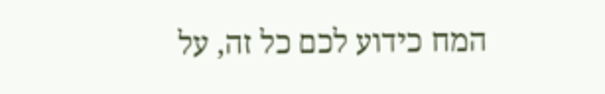המח כידוע לכם כל זה, על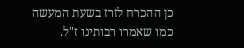כן ההכרח לזרז בשעת המעשה כמו שאמרו רבותינו ז"ל.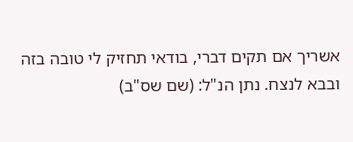אשריך אם תקים דברי, בודאי תחזיק לי טובה בזה ובבא לנצח. נתן הנ"ל: (שם שס"ב)